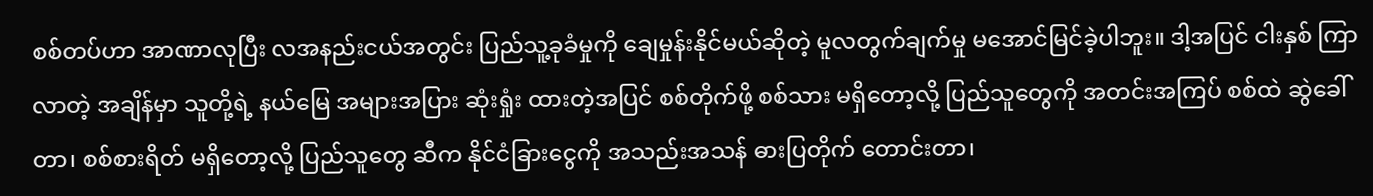စစ်တပ်ဟာ အာဏာလုပြီး လအနည်းငယ်အတွင်း ပြည်သူ့ခုခံမှုကို ချေမှုန်းနိုင်မယ်ဆိုတဲ့ မူလတွက်ချက်မှု မအောင်မြင်ခဲ့ပါဘူး။ ဒါ့အပြင် ငါးနှစ် ကြာလာတဲ့ အချိန်မှာ သူတို့ရဲ့ နယ်မြေ အများအပြား ဆုံးရှုံး ထားတဲ့အပြင် စစ်တိုက်ဖို့ စစ်သား မရှိတော့လို့ ပြည်သူတွေကို အတင်းအကြပ် စစ်ထဲ ဆွဲခေါ် တာ၊ စစ်စားရိတ် မရှိတော့လို့ ပြည်သူတွေ ဆီက နိုင်ငံခြားငွေကို အသည်းအသန် ဓားပြတိုက် တောင်းတာ၊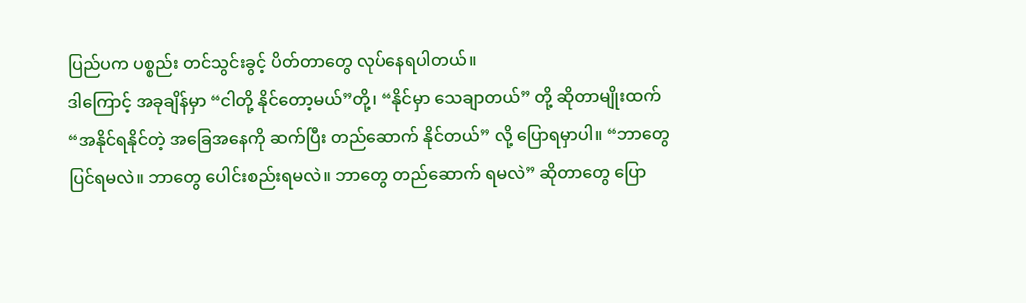ပြည်ပက ပစ္စည်း တင်သွင်းခွင့် ပိတ်တာတွေ လုပ်နေရပါတယ်။
ဒါကြောင့် အခုချိန်မှာ “ငါတို့ နိုင်တော့မယ်”တို့၊ “နိုင်မှာ သေချာတယ်” တို့ ဆိုတာမျိုးထက် “အနိုင်ရနိုင်တဲ့ အခြေအနေကို ဆက်ပြီး တည်ဆောက် နိုင်တယ်” လို့ ပြောရမှာပါ။ “ဘာတွေ ပြင်ရမလဲ။ ဘာတွေ ပေါင်းစည်းရမလဲ။ ဘာတွေ တည်ဆောက် ရမလဲ” ဆိုတာတွေ ပြော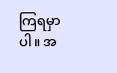ကြရမှာပါ။ အ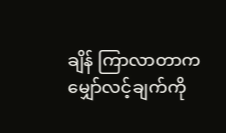ချိန် ကြာလာတာက မျှော်လင့်ချက်ကို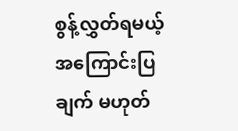စွန့်လွှတ်ရမယ့် အကြောင်းပြချက် မဟုတ်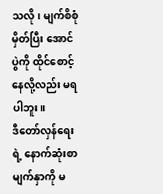သလို၊ မျက်စိစုံမှိတ်ပြီး အောင်ပွဲကို ထိုင်စောင့်နေလို့လည်း မရပါဘူး။
ဒီတော်လှန်ရေးရဲ့ နောက်ဆုံးစာမျက်နှာကို မ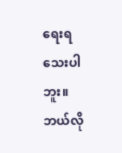ရေးရသေးပါဘူး။ ဘယ်လို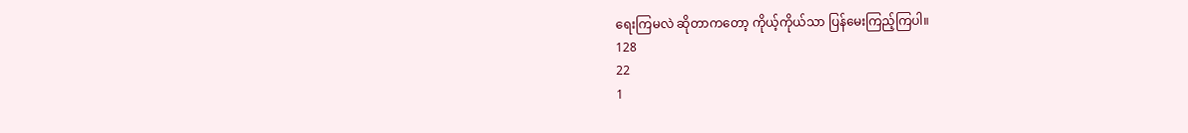ရေးကြမလဲ ဆိုတာကတော့ ကိုယ့်ကိုယ်သာ ပြန်မေးကြည့်ကြပါ။
128
22
1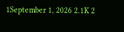1September 1, 2026 2.1K 2